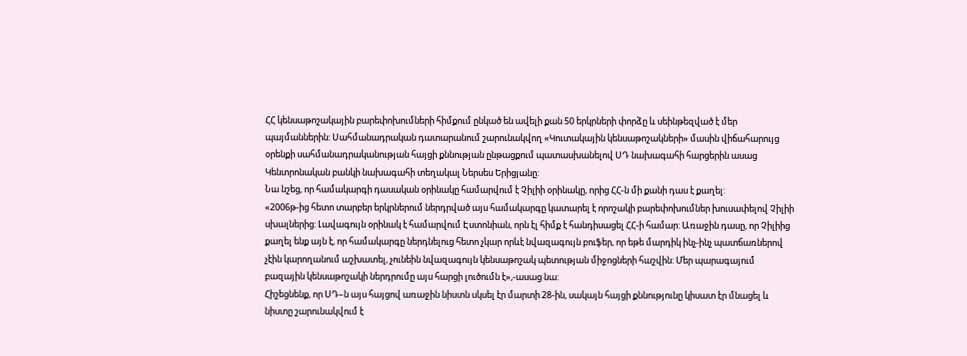ՀՀ կենսաթոշակային բարեփոխումների հիմքում ընկած են ավելի քան 50 երկրների փորձը և սեինթեզված է մեր պայմաններին: Սահմանադրական դատարանում շարունակվող «Կուտակային կենսաթոշակների» մասին վիճահարույց օրենքի սահմանադրականության հայցի քննության ընթացքում պատասխանելով ՍԴ նախագահի հարցերին ասաց Կենտրոնական բանկի նախագահի տեղակալ Ներսես Երիցյանը:
Նա նշեց, որ համակարգի դասական օրինակը համարվում է Չիլիի օրինակը, որից ՀՀ-ն մի քանի դաս է քաղել:
«2006թ-ից հետո տարբեր երկրներում ներդրված այս համակարգը կատարել է որոշակի բարեփոխումներ խուսափելով Չիլիի սխալներից: Լավագույն օրինակ է համարվում Էստոնիան, որն էլ հիմք է հանդիսացել ՀՀ-ի համար: Առաջին դասը, որ Չիլիից քաղել ենք այն է, որ համակարգը ներդնելուց հետո չկար որևէ նվազագույն բուֆեր, որ եթե մարդիկ ինչ-ինչ պատճառներով չէին կարողանում աշխատել, չունեին նվազագույն կենսաթոշակ պետության միջոցների հաշվին: Մեր պարագայում բազային կենսաթոշակի ներդրումը այս հարցի լուծումն է»,-ասաց նա:
Հիշեցնենք, որ ՍԴ–ն այս հայցով առաջին նիստն սկսել էր մարտի 28-ին, սակայն հայցի քննությունը կիսատ էր մնացել և նիստը շարունակվում է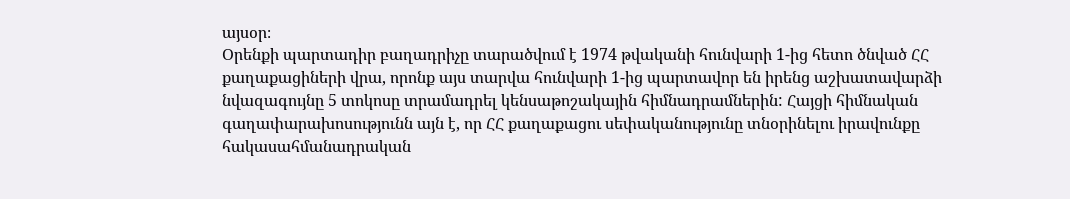այսօր։
Օրենքի պարտադիր բաղադրիչը տարածվում է 1974 թվականի հունվարի 1-ից հետո ծնված ՀՀ քաղաքացիների վրա, որոնք այս տարվա հունվարի 1-ից պարտավոր են իրենց աշխատավարձի նվազագույնը 5 տոկոսը տրամադրել կենսաթոշակային հիմնադրամներին: Հայցի հիմնական գաղափարախոսությունն այն է, որ ՀՀ քաղաքացու սեփականությունը տնօրինելու իրավունքը հակասահմանադրական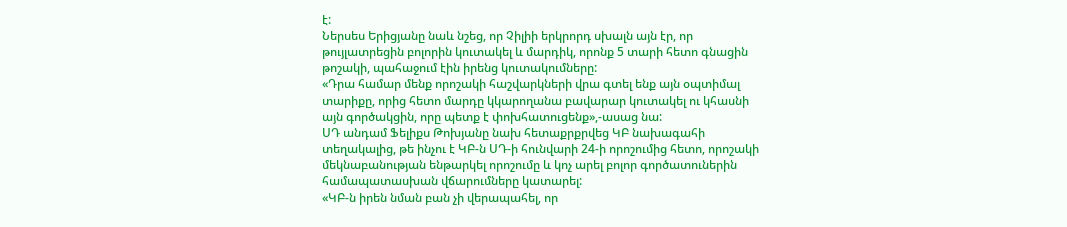է:
Ներսես Երիցյանը նաև նշեց, որ Չիլիի երկրորդ սխալն այն էր, որ թույլատրեցին բոլորին կուտակել և մարդիկ, որոնք 5 տարի հետո գնացին թոշակի, պահաջում էին իրենց կուտակումները:
«Դրա համար մենք որոշակի հաշվարկների վրա գտել ենք այն օպտիմալ տարիքը, որից հետո մարդը կկարողանա բավարար կուտակել ու կհասնի այն գործակցին, որը պետք է փոխհատուցենք»,-ասաց նա:
ՍԴ անդամ Ֆելիքս Թոխյանը նախ հետաքրքրվեց ԿԲ նախագահի տեղակալից, թե ինչու է ԿԲ-ն ՍԴ-ի հունվարի 24-ի որոշումից հետո, որոշակի մեկնաբանության ենթարկել որոշումը և կոչ արել բոլոր գործատուներին համապատասխան վճարումները կատարել:
«ԿԲ-ն իրեն նման բան չի վերապահել, որ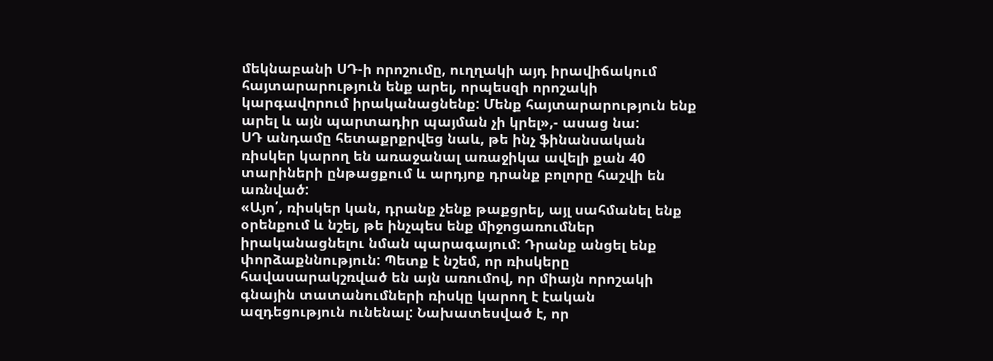մեկնաբանի ՍԴ-ի որոշումը, ուղղակի այդ իրավիճակում հայտարարություն ենք արել, որպեսզի որոշակի կարգավորում իրականացնենք: Մենք հայտարարություն ենք արել և այն պարտադիր պայման չի կրել»,- ասաց նա:
ՍԴ անդամը հետաքրքրվեց նաև, թե ինչ ֆինանսական ռիսկեր կարող են առաջանալ առաջիկա ավելի քան 40 տարիների ընթացքում և արդյոք դրանք բոլորը հաշվի են առնված:
«Այո՛, ռիսկեր կան, դրանք չենք թաքցրել, այլ սահմանել ենք օրենքում և նշել, թե ինչպես ենք միջոցառումներ իրականացնելու նման պարագայում: Դրանք անցել ենք փորձաքննություն: Պետք է նշեմ, որ ռիսկերը հավասարակշռված են այն առումով, որ միայն որոշակի գնային տատանումների ռիսկը կարող է էական ազդեցություն ունենալ: Նախատեսված է, որ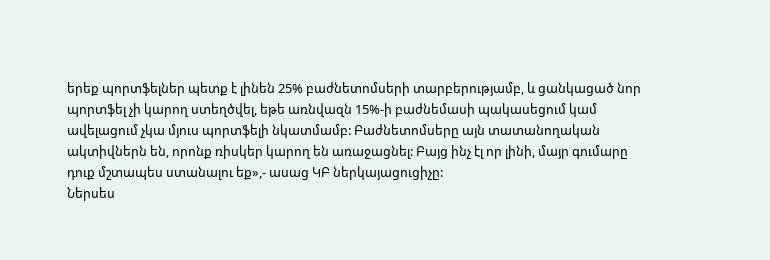երեք պորտֆելներ պետք է լինեն 25% բաժնետոմսերի տարբերությամբ, և ցանկացած նոր պորտֆել չի կարող ստեղծվել, եթե առնվազն 15%-ի բաժնեմասի պակասեցում կամ ավելացում չկա մյուս պորտֆելի նկատմամբ: Բաժնետոմսերը այն տատանողական ակտիվներն են, որոնք ռիսկեր կարող են առաջացնել: Բայց ինչ էլ որ լինի, մայր գումարը դուք մշտապես ստանալու եք»,- ասաց ԿԲ ներկայացուցիչը:
Ներսես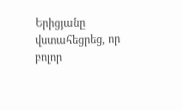Երիցյանը վստահեցրեց, որ բոլոր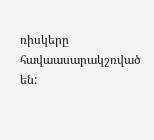ռիսկերը հավաասարակշռված են: